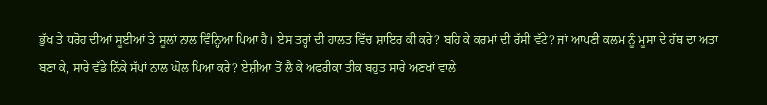ਭੁੱਖ ਤੇ ਧਰੋਹ ਦੀਆਂ ਸੂਈਆਂ ਤੇ ਸੂਲਾਂ ਨਾਲ ਵਿੰਨ੍ਹਿਆ ਪਿਆ ਹੈ। ਏਸ ਤਰ੍ਹਾਂ ਦੀ ਹਾਲਤ ਵਿੱਚ ਸ਼ਾਇਰ ਕੀ ਕਰੇ? ਬਹਿ ਕੇ ਕਰਮਾਂ ਦੀ ਰੱਸੀ ਵੱਟੇ? ਜਾਂ ਆਪਣੀ ਕਲਮ ਨੂੰ ਮੂਸਾ ਦੇ ਹੱਥ ਦਾ ਅਤਾ ਬਣਾ ਕੇ, ਸਾਰੇ ਵੱਡੇ ਨਿੱਕੇ ਸੱਪਾਂ ਨਾਲ ਘੋਲ ਪਿਆ ਕਰੇ? ਏਸ਼ੀਆ ਤੋਂ ਲੈ ਕੇ ਅਫਰੀਕਾ ਤੀਕ ਬਹੁਤ ਸਾਰੇ ਅਣਖਾਂ ਵਾਲੇ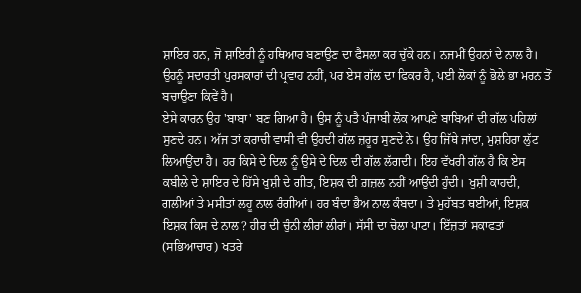ਸ਼ਾਇਰ ਹਨ, ਜੋ ਸ਼ਾਇਰੀ ਨੂੰ ਹਥਿਆਰ ਬਣਾਉਣ ਦਾ ਫੈਸਲਾ ਕਰ ਚੁੱਕੇ ਹਨ। ਨਜਮੀਂ ਉਹਨਾਂ ਦੇ ਨਾਲ ਹੈ। ਉਹਨੂੰ ਸਦਾਰਤੀ ਪੁਰਸਕਾਰਾਂ ਦੀ ਪ੍ਰਵਾਹ ਨਹੀਂ, ਪਰ ਏਸ ਗੱਲ ਦਾ ਫਿਕਰ ਹੈ, ਪਈ ਲੋਕਾਂ ਨੂੰ ਭੋਲੇ ਭਾ ਮਰਨ ਤੋਂ ਬਚਾਉਣਾ ਕਿਵੇਂ ਹੈ।
ਏਸੇ ਕਾਰਨ ਉਹ 'ਬਾਬਾ' ਬਣ ਗਿਆ ਹੈ। ਉਸ ਨੂੰ ਪਤੈ ਪੰਜਾਬੀ ਲੋਕ ਆਪਣੇ ਬਾਬਿਆਂ ਦੀ ਗੱਲ ਪਹਿਲਾਂ ਸੁਣਦੇ ਹਨ। ਅੱਜ ਤਾਂ ਕਰਾਚੀ ਵਾਸੀ ਵੀ ਉਹਦੀ ਗੱਲ ਜ਼ਰੂਰ ਸੁਣਦੇ ਨੇ। ਉਹ ਜਿੱਥੇ ਜਾਂਦਾ, ਮੁਸ਼ਹਿਰਾ ਲੁੱਟ ਲਿਆਉਂਦਾ ਹੈ। ਹਰ ਕਿਸੇ ਦੇ ਦਿਲ ਨੂੰ ਉਸੇ ਦੇ ਦਿਲ ਦੀ ਗੱਲ ਲੱਗਦੀ। ਇਹ ਵੱਖਰੀ ਗੱਲ ਹੈ ਕਿ ਏਸ ਕਬੀਲੇ ਦੇ ਸ਼ਾਇਰ ਦੇ ਹਿੱਸੇ ਖੁਸ਼ੀ ਦੇ ਗੀਤ, ਇਸ਼ਕ ਦੀ ਗ਼ਜ਼ਲ ਨਹੀਂ ਆਉਂਦੀ ਹੁੰਦੀ। ਖੁਸ਼ੀ ਕਾਹਦੀ, ਗਲੀਆਂ ਤੇ ਮਸੀਤਾਂ ਲਹੂ ਨਾਲ ਰੰਗੀਆਂ। ਹਰ ਬੰਦਾ ਭੈਅ ਨਾਲ ਕੰਬਦਾ। ਤੇ ਮੁਹੱਬਤ ਥਈਆਂ, ਇਸ਼ਕ ਇਸ਼ਕ ਕਿਸ ਦੇ ਨਾਲ? ਹੀਰ ਦੀ ਚੁੰਨੀ ਲੀਰਾਂ ਲੀਰਾਂ। ਸੱਸੀ ਦਾ ਚੋਲਾ ਪਾਟਾ। ਇੱਜ਼ਤਾਂ ਸਕਾਫਤਾਂ (ਸਭਿਆਚਾਰ) ਖਤਰੇ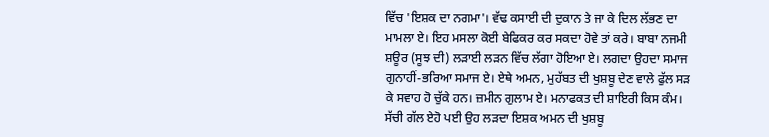ਵਿੱਚ 'ਇਸ਼ਕ ਦਾ ਨਗਮਾ'। ਵੱਢ ਕਸਾਈ ਦੀ ਦੁਕਾਨ ਤੇ ਜਾ ਕੇ ਦਿਲ ਲੱਭਣ ਦਾ ਮਾਮਲਾ ਏ। ਇਹ ਮਸਲਾ ਕੋਈ ਬੇਫਿਕਰ ਕਰ ਸਕਦਾ ਹੋਵੇ ਤਾਂ ਕਰੇ। ਬਾਬਾ ਨਜਮੀ ਸ਼ਊਰ (ਸੂਝ ਦੀ) ਲੜਾਈ ਲੜਨ ਵਿੱਚ ਲੱਗਾ ਹੋਇਆ ਏ। ਲਗਦਾ ਉਹਦਾ ਸਮਾਜ ਗੁਨਾਹੀਂ-ਭਰਿਆ ਸਮਾਜ ਏ। ਏਥੇ ਅਮਨ, ਮੁਹੱਬਤ ਦੀ ਖੁਸ਼ਬੂ ਦੇਣ ਵਾਲੇ ਫੁੱਲ ਸੜ ਕੇ ਸਵਾਹ ਹੋ ਚੁੱਕੇ ਹਨ। ਜ਼ਮੀਨ ਗੁਲਾਮ ਏ। ਮਨਾਫਕਤ ਦੀ ਸ਼ਾਇਰੀ ਕਿਸ ਕੰਮ। ਸੱਚੀ ਗੱਲ ਏਹੋ ਪਈ ਉਹ ਲੜਦਾ ਇਸ਼ਕ ਅਮਨ ਦੀ ਖੁਸ਼ਬੂ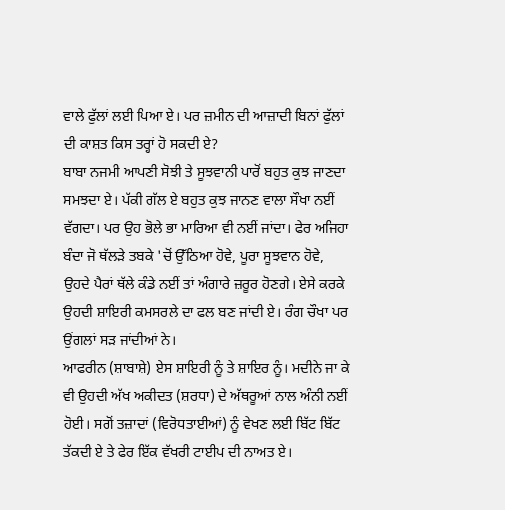ਵਾਲੇ ਫੁੱਲਾਂ ਲਈ ਪਿਆ ਏ। ਪਰ ਜ਼ਮੀਨ ਦੀ ਆਜ਼ਾਦੀ ਬਿਨਾਂ ਫੁੱਲਾਂ ਦੀ ਕਾਸ਼ਤ ਕਿਸ ਤਰ੍ਹਾਂ ਹੋ ਸਕਦੀ ਏ?
ਬਾਬਾ ਨਜਮੀ ਆਪਣੀ ਸੋਝੀ ਤੇ ਸੂਝਵਾਨੀ ਪਾਰੋਂ ਬਹੁਤ ਕੁਝ ਜਾਣਦਾ ਸਮਝਦਾ ਏ। ਪੱਕੀ ਗੱਲ ਏ ਬਹੁਤ ਕੁਝ ਜਾਨਣ ਵਾਲਾ ਸੌਖਾ ਨਈਂ ਵੱਗਦਾ। ਪਰ ਉਹ ਭੋਲੇ ਭਾ ਮਾਰਿਆ ਵੀ ਨਈਂ ਜਾਂਦਾ। ਫੇਰ ਅਜਿਹਾ ਬੰਦਾ ਜੋ ਥੱਲੜੇ ਤਬਕੇ 'ਚੋਂ ਉੱਠਿਆ ਹੋਵੇ, ਪੂਰਾ ਸੂਝਵਾਨ ਹੋਵੇ, ਉਹਦੇ ਪੈਰਾਂ ਥੱਲੇ ਕੰਡੇ ਨਈਂ ਤਾਂ ਅੰਗਾਰੇ ਜ਼ਰੂਰ ਹੋਣਗੇ। ਏਸੇ ਕਰਕੇ ਉਹਦੀ ਸ਼ਾਇਰੀ ਕਮਸਰਲੇ ਦਾ ਫਲ ਬਣ ਜਾਂਦੀ ਏ। ਰੰਗ ਚੌਖਾ ਪਰ ਉਂਗਲਾਂ ਸੜ ਜਾਂਦੀਆਂ ਨੇ।
ਆਫਰੀਨ (ਸ਼ਾਬਾਸ਼ੇ) ਏਸ ਸ਼ਾਇਰੀ ਨੂੰ ਤੇ ਸ਼ਾਇਰ ਨੂੰ। ਮਦੀਨੇ ਜਾ ਕੇ ਵੀ ਉਹਦੀ ਅੱਖ ਅਕੀਦਤ (ਸ਼ਰਧਾ) ਦੇ ਅੱਥਰੂਆਂ ਨਾਲ ਅੰਨੀ ਨਈਂ ਹੋਈ। ਸਗੋਂ ਤਜ਼ਾਦਾਂ (ਵਿਰੋਧਤਾਈਆਂ) ਨੂੰ ਵੇਖਣ ਲਈ ਬਿੱਟ ਬਿੱਟ ਤੱਕਦੀ ਏ ਤੇ ਫੇਰ ਇੱਕ ਵੱਖਰੀ ਟਾਈਪ ਦੀ ਨਾਅਤ ਏ।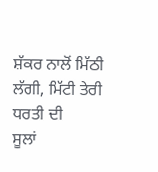ਸ਼ੱਕਰ ਨਾਲੋਂ ਮਿੱਠੀ ਲੱਗੀ, ਮਿੱਟੀ ਤੇਰੀ ਧਰਤੀ ਦੀ
ਸੂਲਾਂ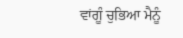ਵਾਂਗੂੰ ਚੁਭਿਆ ਮੈਨੂੰ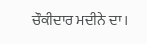ਚੌਕੀਦਾਰ ਮਦੀਨੇ ਦਾ।